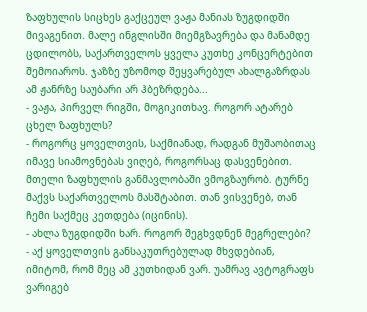ზაფხულის სიცხეს გაქცეულ ვაჟა მანიას ზუგდიდში მივაგენით. მალე ინგლისში მიემგზავრება და მანამდე ცდილობს, საქართველოს ყველა კუთხე კონცერტებით შემოიაროს. ჯაზზე უზომოდ შეყვარებულ ახალგაზრდას ამ ჟანრზე საუბარი არ ჰბეზრდება...
- ვაჟა, პირველ რიგში, მოგიკითხავ. როგორ ატარებ ცხელ ზაფხულს?
- როგორც ყოველთვის, საქმიანად, რადგან მუშაობითაც იმავე სიამოვნებას ვიღებ, როგორსაც დასვენებით. მთელი ზაფხულის განმავლობაში ვმოგზაურობ. ტურნე მაქვს საქართველოს მასშტაბით. თან ვისვენებ, თან ჩემი საქმეც კეთდება (იცინის).
- ახლა ზუგდიდში ხარ. როგორ შეგხვდნენ მეგრელები?
- აქ ყოველთვის განსაკუთრებულად მხვდებიან, იმიტომ, რომ მეც ამ კუთხიდან ვარ. უამრავ ავტოგრაფს ვარიგებ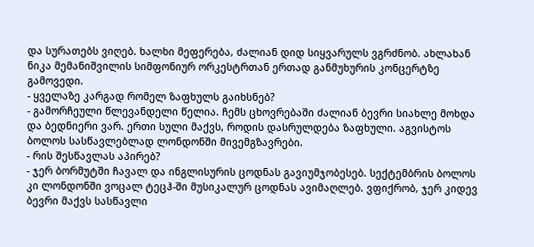და სურათებს ვიღებ. ხალხი მეფერება, ძალიან დიდ სიყვარულს ვგრძნობ. ახლახან ნიკა მემანიშვილის სიმფონიურ ორკესტრთან ერთად განმუხურის კონცერტზე გამოვედი.
- ყველაზე კარგად რომელ ზაფხულს გაიხსნებ?
- გამორჩეული წლევანდელი წელია. ჩემს ცხოვრებაში ძალიან ბევრი სიახლე მოხდა და ბედნიერი ვარ. ერთი სული მაქვს, როდის დასრულდება ზაფხული. აგვისტოს ბოლოს სასწავლებლად ლონდონში მივემგზავრები.
- რის შესწავლას აპირებ?
- ჯერ ბორმუტში ჩავალ და ინგლისურის ცოდნას გავიუმჯობესებ. სექტემბრის ბოლოს კი ლონდონში ვოცალ ტეცჰ-ში მუსიკალურ ცოდნას ავიმაღლებ. ვფიქრობ, ჯერ კიდევ ბევრი მაქვს სასწავლი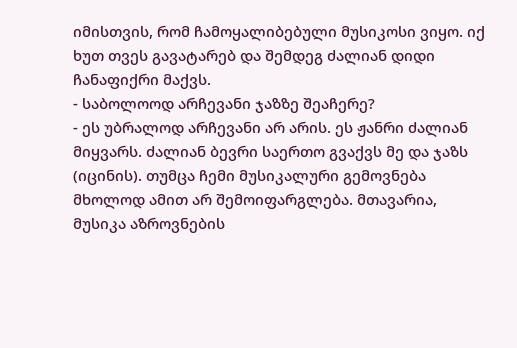იმისთვის, რომ ჩამოყალიბებული მუსიკოსი ვიყო. იქ ხუთ თვეს გავატარებ და შემდეგ ძალიან დიდი ჩანაფიქრი მაქვს.
- საბოლოოდ არჩევანი ჯაზზე შეაჩერე?
- ეს უბრალოდ არჩევანი არ არის. ეს ჟანრი ძალიან მიყვარს. ძალიან ბევრი საერთო გვაქვს მე და ჯაზს (იცინის). თუმცა ჩემი მუსიკალური გემოვნება მხოლოდ ამით არ შემოიფარგლება. მთავარია, მუსიკა აზროვნების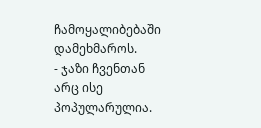ჩამოყალიბებაში დამეხმაროს.
- ჯაზი ჩვენთან არც ისე პოპულარულია.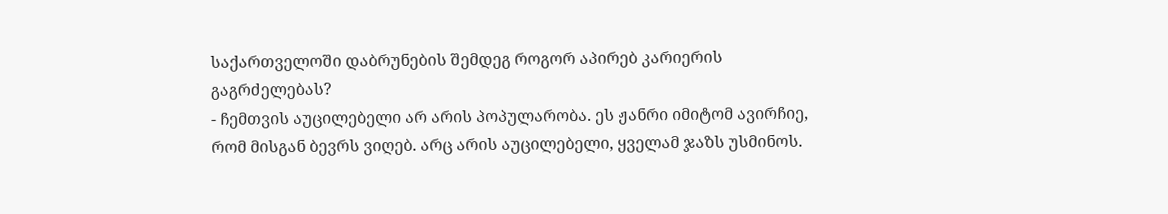საქართველოში დაბრუნების შემდეგ როგორ აპირებ კარიერის გაგრძელებას?
- ჩემთვის აუცილებელი არ არის პოპულარობა. ეს ჟანრი იმიტომ ავირჩიე, რომ მისგან ბევრს ვიღებ. არც არის აუცილებელი, ყველამ ჯაზს უსმინოს.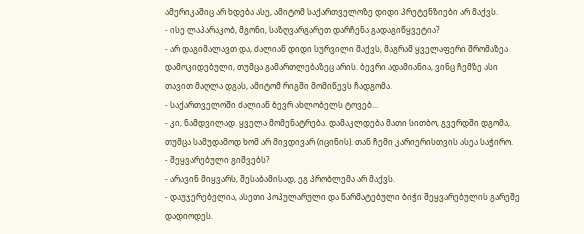ამერიკაშიც არ ხდება ასე, ამიტომ საქართველოზე დიდი პრეტენზიები არ მაქვს.
- ისე ლაპარაკობ, მგონი, საზღვარგარეთ დარჩენა გადაგიწყვეტია?
- არ დაგიმალავთ და, ძალიან დიდი სურვილი მაქვს, მაგრამ ყველაფერი შრომაზეა დამოკიდებული, თუმცა გამართლებაზეც არის. ბევრი ადამიანია, ვინც ჩემზე ასი თავით მაღლა დგას, ამიტომ რიგში მომიწევს ჩადგომა.
- საქართველოში ძალიან ბევრ ახლობელს ტოვებ...
- კი, ნამდვილად. ყველა მომენატრება. დამაკლდება მათი სითბო, გვერდში დგომა, თუმცა სამუდამოდ ხომ არ მივდივარ (იცინის). თან ჩემი კარიერისთვის ასეა საჭირო.
- შეყვარებული გიშვებს?
- არავინ მიყვარს, შესაბამისად, ეგ პრობლემა არ მაქვს.
- დაუჯერებელია, ასეთი პოპულარული და წარმატებული ბიჭი შეყვარებულის გარეშე დადიოდეს.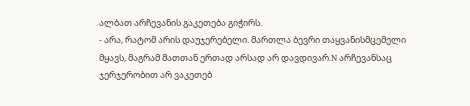ალბათ არჩევანის გაკეთება გიჭირს.
- არა, რატომ არის დაუჯერებელი. მართლა ბევრი თაყვანისმცემელი მყავს, მაგრამ მათთან ერთად არსად არ დავდივარ.N არჩევანსაც ჯერჯერობით არ ვაკეთებ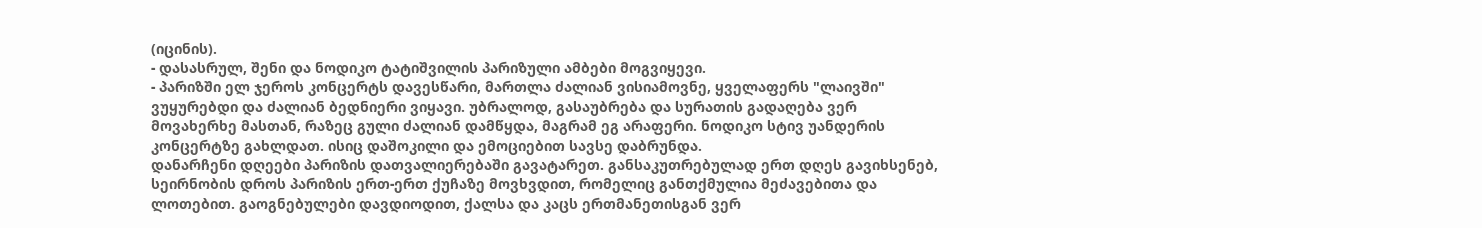(იცინის).
- დასასრულ, შენი და ნოდიკო ტატიშვილის პარიზული ამბები მოგვიყევი.
- პარიზში ელ ჯეროს კონცერტს დავესწარი, მართლა ძალიან ვისიამოვნე, ყველაფერს "ლაივში" ვუყურებდი და ძალიან ბედნიერი ვიყავი. უბრალოდ, გასაუბრება და სურათის გადაღება ვერ მოვახერხე მასთან, რაზეც გული ძალიან დამწყდა, მაგრამ ეგ არაფერი. ნოდიკო სტივ უანდერის კონცერტზე გახლდათ. ისიც დაშოკილი და ემოციებით სავსე დაბრუნდა.
დანარჩენი დღეები პარიზის დათვალიერებაში გავატარეთ. განსაკუთრებულად ერთ დღეს გავიხსენებ, სეირნობის დროს პარიზის ერთ-ერთ ქუჩაზე მოვხვდით, რომელიც განთქმულია მეძავებითა და ლოთებით. გაოგნებულები დავდიოდით, ქალსა და კაცს ერთმანეთისგან ვერ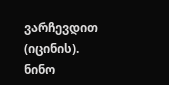ვარჩევდით (იცინის).
ნინო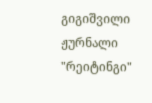გიგიშვილი
ჟურნალი "რეიტინგი"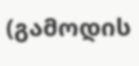(გამოდის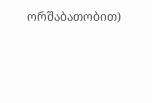ორშაბათობით)